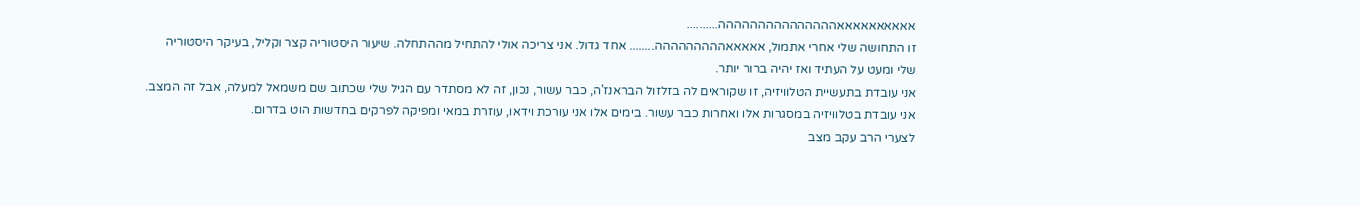אאאאאאאאאאההההההההההההההה..........
זו התחושה שלי אחרי אתמול, אאאאאההההההההה........ אחד גדול. אני צריכה אולי להתחיל מההתחלה. שיעור היסטוריה קצר וקליל, בעיקר היסטוריה שלי ומעט על העתיד ואז יהיה ברור יותר.
אני עובדת בתעשיית הטלוויזיה, זו שקוראים לה בזלזול הבראנז'ה, כבר עשור, נכון, זה לא מסתדר עם הגיל שלי שכתוב שם משמאל למעלה, אבל זה המצב. אני עובדת בטלוויזיה במסגרות אלו ואחרות כבר עשור. בימים אלו אני עורכת וידאו, עוזרת במאי ומפיקה לפרקים בחדשות הוט בדרום.
לצערי הרב עקב מצב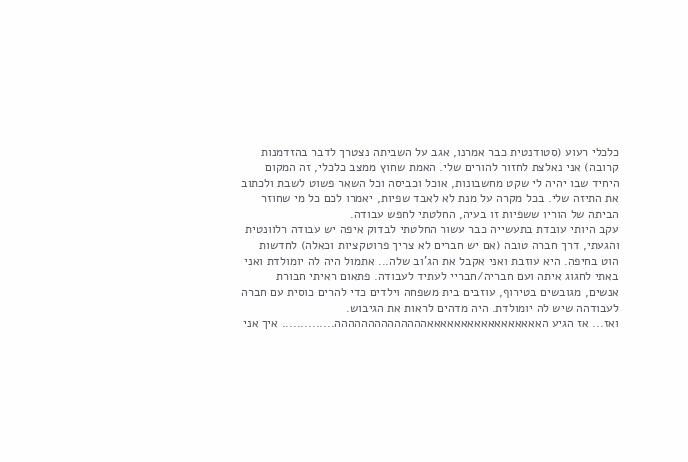כלכלי רעוע (סטודנטית כבר אמרנו, אגב על השביתה נצטרך לדבר בהזדמנות קרובה) אני נאלצת לחזור להורים שלי. האמת שחוץ ממצב כלכלי, זה המקום היחיד שבו יהיה לי שקט מחשבונות, אוכל וכביסה וכל השאר פשוט לשבת ולכתוב את התיזה שלי. בכל מקרה על מנת לא לאבד שפיות, יאמרו לכם כל מי שחוזר הביתה של הוריו ששפיות זו בעיה, החלטתי לחפש עבודה.
עקב היותי עובדת בתעשייה כבר עשור החלטתי לבדוק איפה יש עבודה רלוונטית והגעתי, דרך חברה טובה (אם יש חברים לא צריך פרוטקציות וכאלה) לחדשות הוט בחיפה. היא עוזבת ואני אקבל את הג'וב שלה... אתמול היה לה יומולדת ואני באתי לחגוג איתה ועם חבריה/חבריי לעתיד לעבודה. פתאום ראיתי חבורת אנשים, מגובשים בטירוף, עוזבים בית משפחה וילדים כדי להרים כוסית עם חברה לעבודהה שיש לה יומולדת. היה מדהים לראות את הגיבוש.
ואז... אז הגיע האאאאאאאאאאאאאאאאאהההההההההההההה.............. איך אני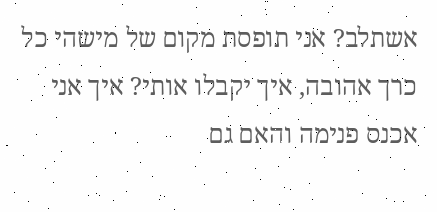אשתלב? אני תופסת מקום של מישהי כל כרך אהובה, איך יקבלו אותי? איך אני אכנס פנימה והאם גם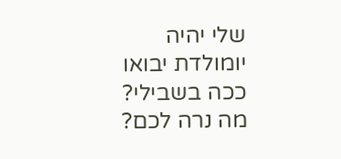שלי יהיה יומולדת יבואו ככה בשבילי?
מה נרה לכם?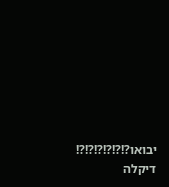יבואו?!?!?!?!?!?!
דיקלה